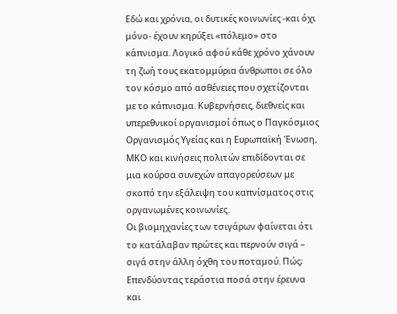Εδώ και χρόνια, οι δυτικές κοινωνίες -και όχι μόνο- έχουν κηρύξει «πόλεμο» στο κάπνισμα. Λογικό αφού κάθε χρόνο χάνουν τη ζωή τους εκατομμύρια άνθρωποι σε όλο τον κόσμο από ασθένειες που σχετίζονται με το κάπνισμα. Κυβερνήσεις, διεθνείς και υπερεθνικοί οργανισμοί όπως ο Παγκόσμιος Οργανισμός Υγείας και η Ευρωπαϊκή Ένωση, ΜΚΟ και κινήσεις πολιτών επιδίδονται σε μια κούρσα συνεχών απαγορεύσεων με σκοπό την εξάλειψη του καπνίσματος στις οργανωμένες κοινωνίες.
Οι βιομηχανίες των τσιγάρων φαίνεται ότι το κατάλαβαν πρώτες και περνούν σιγά – σιγά στην άλλη όχθη του ποταμού. Πώς; Επενδύοντας τεράστια ποσά στην έρευνα και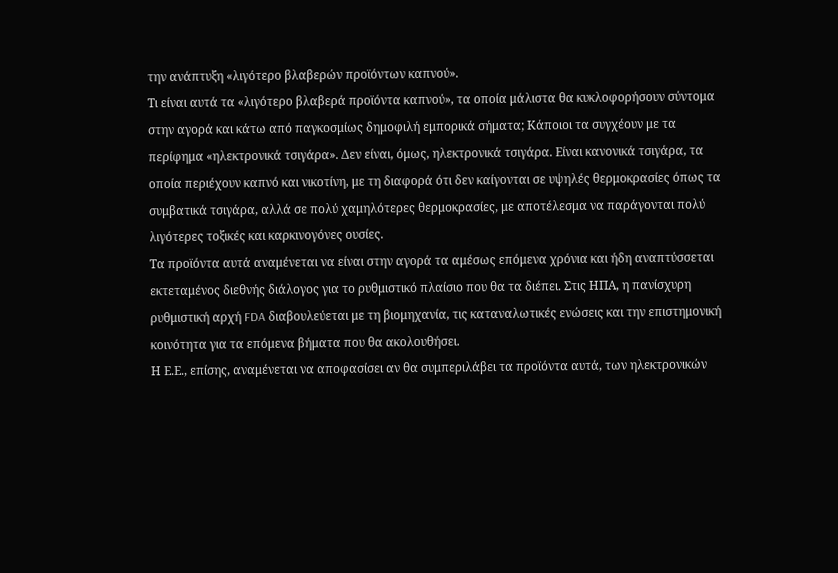την ανάπτυξη «λιγότερο βλαβερών προϊόντων καπνού».
Τι είναι αυτά τα «λιγότερο βλαβερά προϊόντα καπνού», τα οποία μάλιστα θα κυκλοφορήσουν σύντομα στην αγορά και κάτω από παγκοσμίως δημοφιλή εμπορικά σήματα; Κάποιοι τα συγχέουν με τα περίφημα «ηλεκτρονικά τσιγάρα». Δεν είναι, όμως, ηλεκτρονικά τσιγάρα. Είναι κανονικά τσιγάρα, τα οποία περιέχουν καπνό και νικοτίνη, με τη διαφορά ότι δεν καίγονται σε υψηλές θερμοκρασίες όπως τα συμβατικά τσιγάρα, αλλά σε πολύ χαμηλότερες θερμοκρασίες, με αποτέλεσμα να παράγονται πολύ λιγότερες τοξικές και καρκινογόνες ουσίες.
Τα προϊόντα αυτά αναμένεται να είναι στην αγορά τα αμέσως επόμενα χρόνια και ήδη αναπτύσσεται εκτεταμένος διεθνής διάλογος για το ρυθμιστικό πλαίσιο που θα τα διέπει. Στις ΗΠΑ, η πανίσχυρη ρυθμιστική αρχή FDA διαβουλεύεται με τη βιομηχανία, τις καταναλωτικές ενώσεις και την επιστημονική κοινότητα για τα επόμενα βήματα που θα ακολουθήσει.
Η Ε.Ε., επίσης, αναμένεται να αποφασίσει αν θα συμπεριλάβει τα προϊόντα αυτά, των ηλεκτρονικών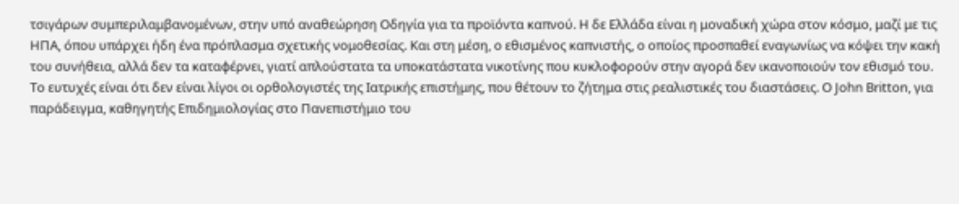τσιγάρων συμπεριλαμβανομένων, στην υπό αναθεώρηση Οδηγία για τα προϊόντα καπνού. Η δε Ελλάδα είναι η μοναδική χώρα στον κόσμο, μαζί με τις ΗΠΑ, όπου υπάρχει ήδη ένα πρόπλασμα σχετικής νομοθεσίας. Και στη μέση, ο εθισμένος καπνιστής, ο οποίος προσπαθεί εναγωνίως να κόψει την κακή του συνήθεια, αλλά δεν τα καταφέρνει, γιατί απλούστατα τα υποκατάστατα νικοτίνης που κυκλοφορούν στην αγορά δεν ικανοποιούν τον εθισμό του.
Το ευτυχές είναι ότι δεν είναι λίγοι οι ορθολογιστές της Ιατρικής επιστήμης, που θέτουν το ζήτημα στις ρεαλιστικές του διαστάσεις. Ο John Britton, για παράδειγμα, καθηγητής Επιδημιολογίας στο Πανεπιστήμιο του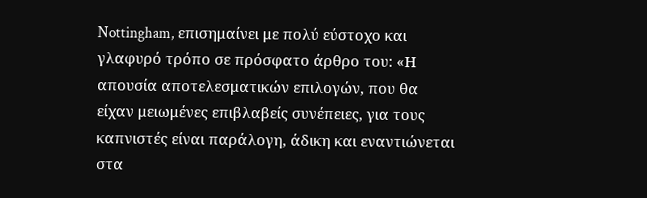Nottingham, επισημαίνει με πολύ εύστοχο και γλαφυρό τρόπο σε πρόσφατο άρθρο του: «Η απουσία αποτελεσματικών επιλογών, που θα είχαν μειωμένες επιβλαβείς συνέπειες, για τους καπνιστές είναι παράλογη, άδικη και εναντιώνεται στα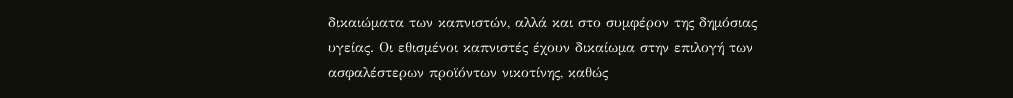δικαιώματα των καπνιστών, αλλά και στο συμφέρον της δημόσιας υγείας. Οι εθισμένοι καπνιστές έχουν δικαίωμα στην επιλογή των ασφαλέστερων προϊόντων νικοτίνης, καθώς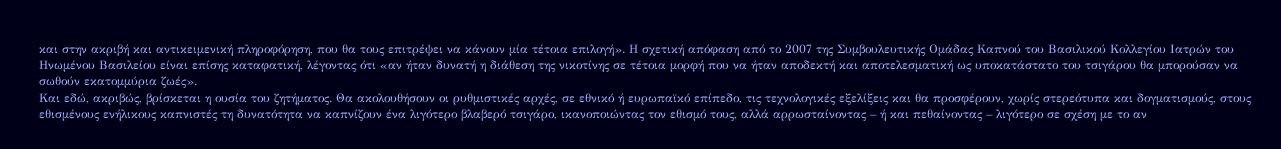και στην ακριβή και αντικειμενική πληροφόρηση, που θα τους επιτρέψει να κάνουν μία τέτοια επιλογή». Η σχετική απόφαση από το 2007 της Συμβουλευτικής Ομάδας Καπνού του Βασιλικού Κολλεγίου Ιατρών του Ηνωμένου Βασιλείου είναι επίσης καταφατική, λέγοντας ότι «αν ήταν δυνατή η διάθεση της νικοτίνης σε τέτοια μορφή που να ήταν αποδεκτή και αποτελεσματική ως υποκατάστατο του τσιγάρου θα μπορούσαν να σωθούν εκατομμύρια ζωές».
Και εδώ, ακριβώς, βρίσκεται η ουσία του ζητήματος. Θα ακολουθήσουν οι ρυθμιστικές αρχές, σε εθνικό ή ευρωπαϊκό επίπεδο, τις τεχνολογικές εξελίξεις και θα προσφέρουν, χωρίς στερεότυπα και δογματισμούς, στους εθισμένους ενήλικους καπνιστές τη δυνατότητα να καπνίζουν ένα λιγότερο βλαβερό τσιγάρο, ικανοποιώντας τον εθισμό τους, αλλά αρρωσταίνοντας – ή και πεθαίνοντας – λιγότερο σε σχέση με το αν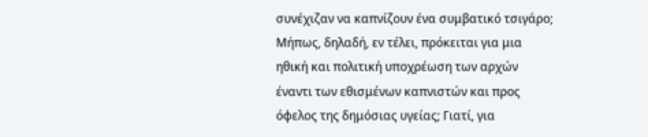συνέχιζαν να καπνίζουν ένα συμβατικό τσιγάρο; Μήπως, δηλαδή, εν τέλει, πρόκειται για μια ηθική και πολιτική υποχρέωση των αρχών έναντι των εθισμένων καπνιστών και προς όφελος της δημόσιας υγείας; Γιατί, για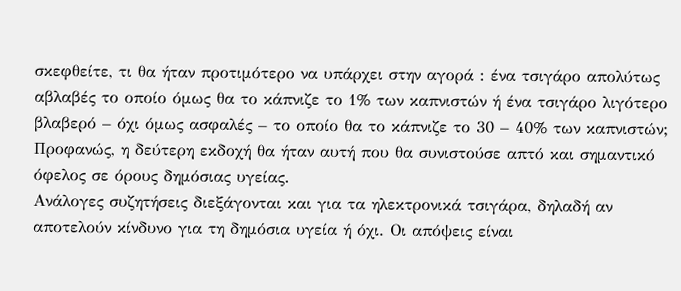σκεφθείτε, τι θα ήταν προτιμότερο να υπάρχει στην αγορά : ένα τσιγάρο απολύτως αβλαβές το οποίο όμως θα το κάπνιζε το 1% των καπνιστών ή ένα τσιγάρο λιγότερο βλαβερό – όχι όμως ασφαλές – το οποίο θα το κάπνιζε το 30 – 40% των καπνιστών; Προφανώς, η δεύτερη εκδοχή θα ήταν αυτή που θα συνιστούσε απτό και σημαντικό όφελος σε όρους δημόσιας υγείας.
Ανάλογες συζητήσεις διεξάγονται και για τα ηλεκτρονικά τσιγάρα, δηλαδή αν αποτελούν κίνδυνο για τη δημόσια υγεία ή όχι. Οι απόψεις είναι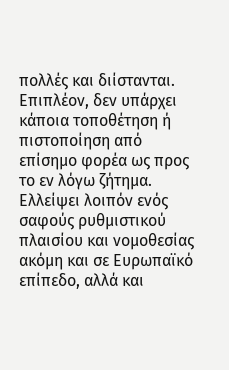πολλές και διίστανται. Επιπλέον, δεν υπάρχει κάποια τοποθέτηση ή πιστοποίηση από επίσημο φορέα ως προς το εν λόγω ζήτημα. Ελλείψει λοιπόν ενός σαφούς ρυθμιστικού πλαισίου και νομοθεσίας ακόμη και σε Ευρωπαϊκό επίπεδο, αλλά και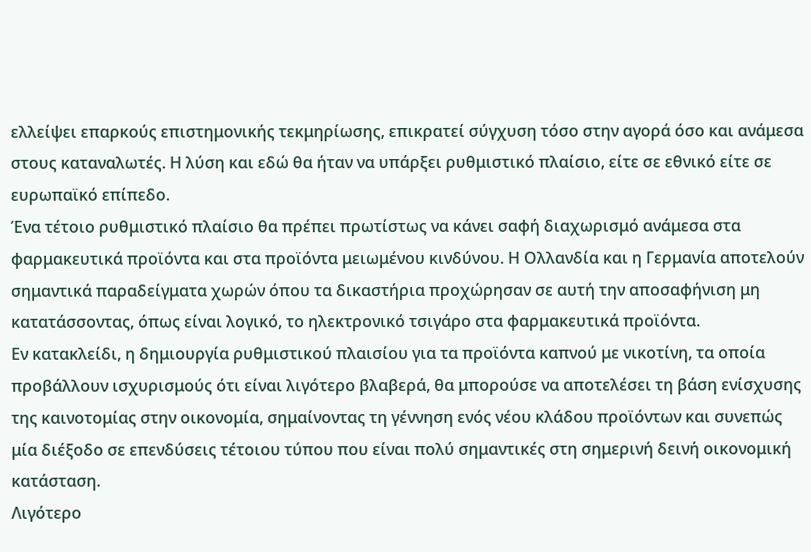ελλείψει επαρκούς επιστημονικής τεκμηρίωσης, επικρατεί σύγχυση τόσο στην αγορά όσο και ανάμεσα στους καταναλωτές. Η λύση και εδώ θα ήταν να υπάρξει ρυθμιστικό πλαίσιο, είτε σε εθνικό είτε σε ευρωπαϊκό επίπεδο.
Ένα τέτοιο ρυθμιστικό πλαίσιο θα πρέπει πρωτίστως να κάνει σαφή διαχωρισμό ανάμεσα στα φαρμακευτικά προϊόντα και στα προϊόντα μειωμένου κινδύνου. Η Ολλανδία και η Γερμανία αποτελούν σημαντικά παραδείγματα χωρών όπου τα δικαστήρια προχώρησαν σε αυτή την αποσαφήνιση μη κατατάσσοντας, όπως είναι λογικό, το ηλεκτρονικό τσιγάρο στα φαρμακευτικά προϊόντα.
Εν κατακλείδι, η δημιουργία ρυθμιστικού πλαισίου για τα προϊόντα καπνού με νικοτίνη, τα οποία προβάλλουν ισχυρισμούς ότι είναι λιγότερο βλαβερά, θα μπορούσε να αποτελέσει τη βάση ενίσχυσης της καινοτομίας στην οικονομία, σημαίνοντας τη γέννηση ενός νέου κλάδου προϊόντων και συνεπώς μία διέξοδο σε επενδύσεις τέτοιου τύπου που είναι πολύ σημαντικές στη σημερινή δεινή οικονομική κατάσταση.
Λιγότερο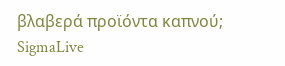βλαβερά προϊόντα καπνού;
SigmaLive